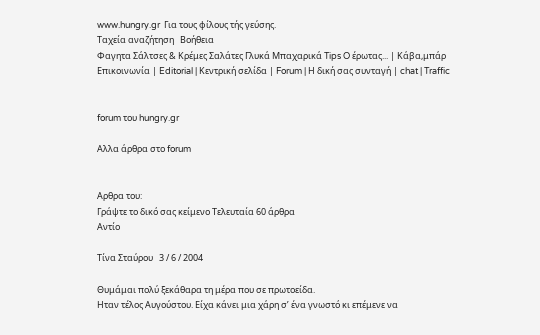www.hungry.gr  Για τους φίλους τής γεύσης.
Ταχεία αναζήτηση   Βοήθεια
Φαγητα Σάλτσες & Κρέμες Σαλάτες Γλυκά Μπαχαρικά Tips O έρωτας... | Κάβα,μπάρ
Επικοινωνία | Editorial | Κεντρική σελίδα | Forum | Η δική σας συνταγή | chat | Traffic


forum του hungry.gr

Αλλα άρθρα στο forum


Αρθρα του:
Γράψτε το δικό σας κείμενο Τελευταία 60 άρθρα
Αντίο

Τίνα Σταύρου   3 / 6 / 2004

Θυμάμαι πολύ ξεκάθαρα τη μέρα που σε πρωτοείδα.
Ηταν τέλος Αυγούστου. Είχα κάνει μια χάρη σ’ ένα γνωστό κι επέμενε να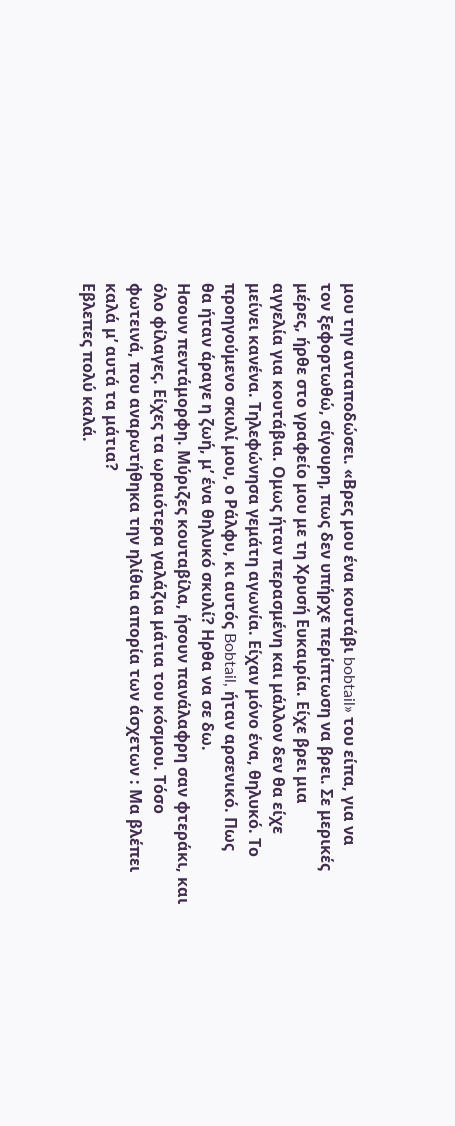μου την ανταποδώσει. «Βρες μου ένα κουτάβι bobtail» του είπα, για να
τον ξεφορτωθώ, σίγουρη, πως δεν υπήρχε περίπτωση να βρει. Σε μερικές
μέρες, ήρθε στο γραφείο μου με τη Χρυσή Ευκαιρία. Είχε βρει μια
αγγελία για κουτάβια. Ομως ήταν περασμένη και μάλλον δεν θα είχε
μείνει κανένα. Τηλεφώνησα γεμάτη αγωνία. Είχαν μόνο ένα, θηλυκό. Το
προηγούμενο σκυλί μου, ο Ράλφυ, κι αυτός Bobtail, ήταν αρσενικό. Πως
θα ήταν άραγε η ζωή, μ’ ένα θηλυκό σκυλί? Ηρθα να σε δω.
Ησουν πεντάμορφη. Μύριζες κουταβίλα, ήσουν πανάλαφρη σαν φτεράκι, και
όλο φίλαγες. Είχες τα ωραιότερα γαλάζια μάτια του κόσμου. Τόσο
φωτεινά, που αναρωτήθηκα την ηλίθια απορία των άσχετων : Μα βλέπει
καλά μ’ αυτά τα μάτια?
Εβλεπες πολύ καλά.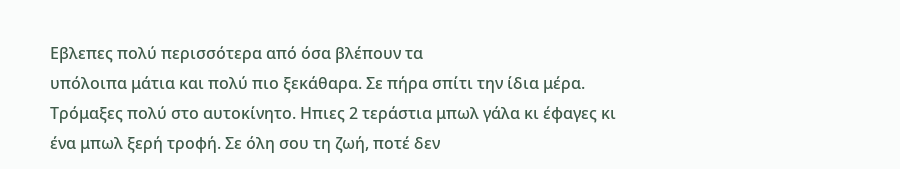Εβλεπες πολύ περισσότερα από όσα βλέπουν τα
υπόλοιπα μάτια και πολύ πιο ξεκάθαρα. Σε πήρα σπίτι την ίδια μέρα.
Τρόμαξες πολύ στο αυτοκίνητο. Ηπιες 2 τεράστια μπωλ γάλα κι έφαγες κι
ένα μπωλ ξερή τροφή. Σε όλη σου τη ζωή, ποτέ δεν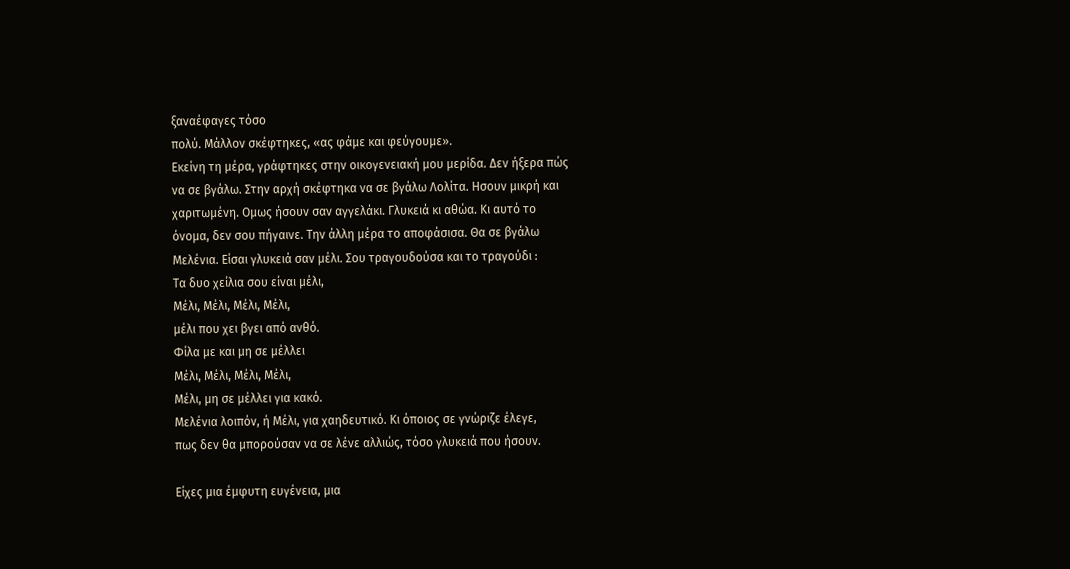ξαναέφαγες τόσο
πολύ. Μάλλον σκέφτηκες, «ας φάμε και φεύγουμε».
Εκείνη τη μέρα, γράφτηκες στην οικογενειακή μου μερίδα. Δεν ήξερα πώς
να σε βγάλω. Στην αρχή σκέφτηκα να σε βγάλω Λολίτα. Ησουν μικρή και
χαριτωμένη. Ομως ήσουν σαν αγγελάκι. Γλυκειά κι αθώα. Κι αυτό το
όνομα, δεν σου πήγαινε. Την άλλη μέρα το αποφάσισα. Θα σε βγάλω
Μελένια. Είσαι γλυκειά σαν μέλι. Σου τραγουδούσα και το τραγούδι :
Τα δυο χείλια σου είναι μέλι,
Μέλι, Μέλι, Μέλι, Μέλι,
μέλι που χει βγει από ανθό.
Φίλα με και μη σε μέλλει
Μέλι, Μέλι, Μέλι, Μέλι,
Μέλι, μη σε μέλλει για κακό.
Μελένια λοιπόν, ή Μέλι, για χαηδευτικό. Κι όποιος σε γνώριζε έλεγε,
πως δεν θα μπορούσαν να σε λένε αλλιώς, τόσο γλυκειά που ήσουν.

Είχες μια έμφυτη ευγένεια, μια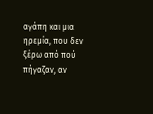αγάπη και μια ηρεμία, που δεν ξέρω από πού πήγαζαν, αν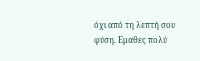όχι από τη λεπτή σου φύση. Εμαθες πολύ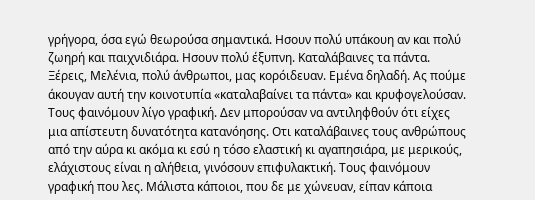γρήγορα, όσα εγώ θεωρούσα σημαντικά. Ησουν πολύ υπάκουη αν και πολύ ζωηρή και παιχνιδιάρα. Ησουν πολύ έξυπνη. Καταλάβαινες τα πάντα. Ξέρεις, Μελένια, πολύ άνθρωποι, μας κορόιδευαν. Εμένα δηλαδή. Ας πούμε άκουγαν αυτή την κοινοτυπία «καταλαβαίνει τα πάντα» και κρυφογελούσαν. Τους φαινόμουν λίγο γραφική. Δεν μπορούσαν να αντιληφθούν ότι είχες μια απίστευτη δυνατότητα κατανόησης. Οτι καταλάβαινες τους ανθρώπους από την αύρα κι ακόμα κι εσύ η τόσο ελαστική κι αγαπησιάρα, με μερικούς, ελάχιστους είναι η αλήθεια, γινόσουν επιφυλακτική. Τους φαινόμουν γραφική που λες. Μάλιστα κάποιοι, που δε με χώνευαν, είπαν κάποια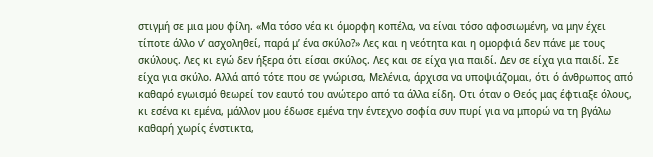στιγμή σε μια μου φίλη. «Μα τόσο νέα κι όμορφη κοπέλα, να είναι τόσο αφοσιωμένη, να μην έχει τίποτε άλλο ν’ ασχοληθεί, παρά μ’ ένα σκύλο?» Λες και η νεότητα και η ομορφιά δεν πάνε με τους σκύλους. Λες κι εγώ δεν ήξερα ότι είσαι σκύλος. Λες και σε είχα για παιδί. Δεν σε είχα για παιδί. Σε είχα για σκύλο. Αλλά από τότε που σε γνώρισα, Μελένια, άρχισα να υποψιάζομαι, ότι ό άνθρωπος από καθαρό εγωισμό θεωρεί τον εαυτό του ανώτερο από τα άλλα είδη. Οτι όταν ο Θεός μας έφτιαξε όλους, κι εσένα κι εμένα, μάλλον μου έδωσε εμένα την έντεχνο σοφία συν πυρί για να μπορώ να τη βγάλω καθαρή χωρίς ένστικτα,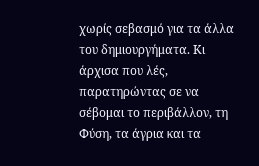χωρίς σεβασμό για τα άλλα του δημιουργήματα. Κι άρχισα που λές, παρατηρώντας σε να σέβομαι το περιβάλλον, τη Φύση, τα άγρια και τα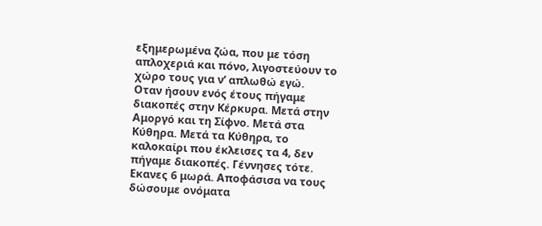εξημερωμένα ζώα, που με τόση απλοχεριά και πόνο, λιγοστεύουν το χώρο τους για ν’ απλωθώ εγώ.
Οταν ήσουν ενός έτους πήγαμε διακοπές στην Κέρκυρα. Μετά στην Αμοργό και τη Σίφνο. Μετά στα Κύθηρα. Μετά τα Κύθηρα, το καλοκαίρι που έκλεισες τα 4, δεν πήγαμε διακοπές. Γέννησες τότε. Εκανες 6 μωρά. Αποφάσισα να τους δώσουμε ονόματα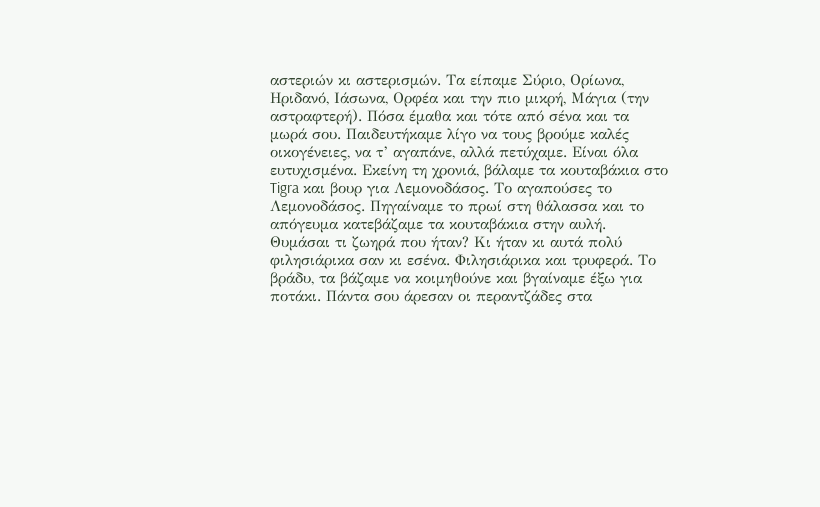αστεριών κι αστερισμών. Τα είπαμε Σύριο, Ορίωνα, Ηριδανό, Ιάσωνα, Ορφέα και την πιο μικρή, Μάγια (την αστραφτερή). Πόσα έμαθα και τότε από σένα και τα μωρά σου. Παιδευτήκαμε λίγο να τους βρούμε καλές οικογένειες, να τ’ αγαπάνε, αλλά πετύχαμε. Είναι όλα ευτυχισμένα. Εκείνη τη χρονιά, βάλαμε τα κουταβάκια στο Tigra και βουρ για Λεμονοδάσος. Το αγαπούσες το Λεμονοδάσος. Πηγαίναμε το πρωί στη θάλασσα και το απόγευμα κατεβάζαμε τα κουταβάκια στην αυλή. Θυμάσαι τι ζωηρά που ήταν? Κι ήταν κι αυτά πολύ φιλησιάρικα σαν κι εσένα. Φιλησιάρικα και τρυφερά. Το βράδυ, τα βάζαμε να κοιμηθούνε και βγαίναμε έξω για ποτάκι. Πάντα σου άρεσαν οι περαντζάδες στα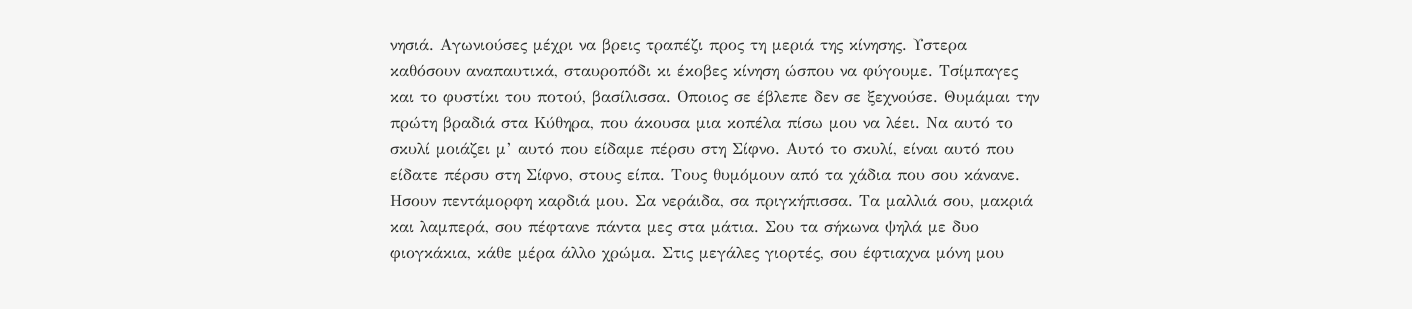νησιά. Αγωνιούσες μέχρι να βρεις τραπέζι προς τη μεριά της κίνησης. Υστερα καθόσουν αναπαυτικά, σταυροπόδι κι έκοβες κίνηση ώσπου να φύγουμε. Τσίμπαγες και το φυστίκι του ποτού, βασίλισσα. Οποιος σε έβλεπε δεν σε ξεχνούσε. Θυμάμαι την πρώτη βραδιά στα Κύθηρα, που άκουσα μια κοπέλα πίσω μου να λέει. Να αυτό το σκυλί μοιάζει μ’ αυτό που είδαμε πέρσυ στη Σίφνο. Αυτό το σκυλί, είναι αυτό που είδατε πέρσυ στη Σίφνο, στους είπα. Τους θυμόμουν από τα χάδια που σου κάνανε. Ησουν πεντάμορφη καρδιά μου. Σα νεράιδα, σα πριγκήπισσα. Τα μαλλιά σου, μακριά και λαμπερά, σου πέφτανε πάντα μες στα μάτια. Σου τα σήκωνα ψηλά με δυο φιογκάκια, κάθε μέρα άλλο χρώμα. Στις μεγάλες γιορτές, σου έφτιαχνα μόνη μου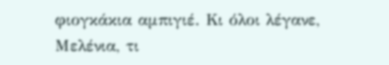φιογκάκια αμπιγιέ. Κι όλοι λέγανε, Μελένια, τι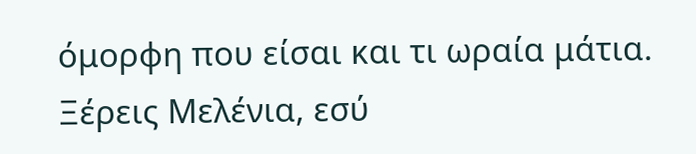όμορφη που είσαι και τι ωραία μάτια. Ξέρεις Μελένια, εσύ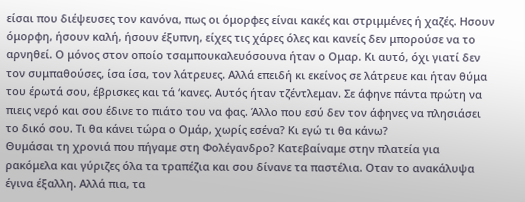είσαι που διέψευσες τον κανόνα, πως οι όμορφες είναι κακές και στριμμένες ή χαζές. Ησουν όμορφη, ήσουν καλή, ήσουν έξυπνη, είχες τις χάρες όλες και κανείς δεν μπορούσε να το αρνηθεί. Ο μόνος στον οποίο τσαμπουκαλευόσουνα ήταν ο Ομαρ. Κι αυτό, όχι γιατί δεν τον συμπαθούσες, ίσα ίσα, τον λάτρευες. Αλλά επειδή κι εκείνος σε λάτρευε και ήταν θύμα του έρωτά σου, έβρισκες και τά ‘κανες. Αυτός ήταν τζέντλεμαν. Σε άφηνε πάντα πρώτη να πιεις νερό και σου έδινε το πιάτο του να φας. Άλλο που εσύ δεν τον άφηνες να πλησιάσει το δικό σου. Τι θα κάνει τώρα ο Ομάρ, χωρίς εσένα? Κι εγώ τι θα κάνω?
Θυμάσαι τη χρονιά που πήγαμε στη Φολέγανδρο? Κατεβαίναμε στην πλατεία για ρακόμελα και γύριζες όλα τα τραπέζια και σου δίνανε τα παστέλια. Οταν το ανακάλυψα έγινα έξαλλη. Αλλά πια, τα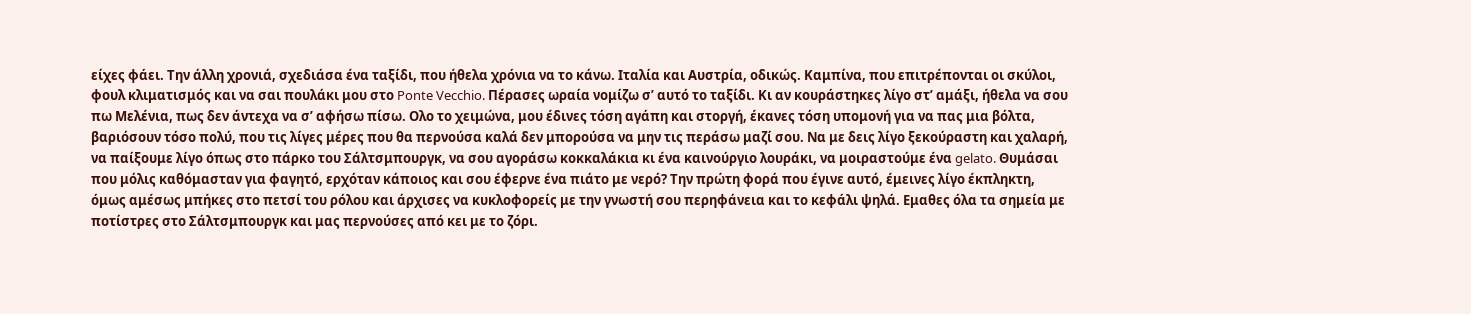είχες φάει. Την άλλη χρονιά, σχεδιάσα ένα ταξίδι, που ήθελα χρόνια να το κάνω. Ιταλία και Αυστρία, οδικώς. Καμπίνα, που επιτρέπονται οι σκύλοι, φουλ κλιματισμός και να σαι πουλάκι μου στο Ponte Vecchio. Πέρασες ωραία νομίζω σ’ αυτό το ταξίδι. Κι αν κουράστηκες λίγο στ’ αμάξι, ήθελα να σου πω Μελένια, πως δεν άντεχα να σ’ αφήσω πίσω. Ολο το χειμώνα, μου έδινες τόση αγάπη και στοργή, έκανες τόση υπομονή για να πας μια βόλτα, βαριόσουν τόσο πολύ, που τις λίγες μέρες που θα περνούσα καλά δεν μπορούσα να μην τις περάσω μαζί σου. Να με δεις λίγο ξεκούραστη και χαλαρή, να παίξουμε λίγο όπως στο πάρκο του Σάλτσμπουργκ, να σου αγοράσω κοκκαλάκια κι ένα καινούργιο λουράκι, να μοιραστούμε ένα gelato. Θυμάσαι που μόλις καθόμασταν για φαγητό, ερχόταν κάποιος και σου έφερνε ένα πιάτο με νερό? Την πρώτη φορά που έγινε αυτό, έμεινες λίγο έκπληκτη, όμως αμέσως μπήκες στο πετσί του ρόλου και άρχισες να κυκλοφορείς με την γνωστή σου περηφάνεια και το κεφάλι ψηλά. Εμαθες όλα τα σημεία με ποτίστρες στο Σάλτσμπουργκ και μας περνούσες από κει με το ζόρι.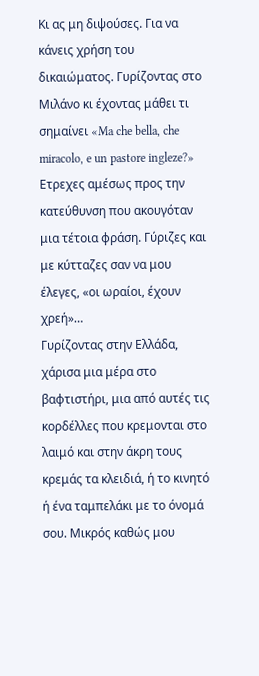Κι ας μη διψούσες. Για να κάνεις χρήση του δικαιώματος. Γυρίζοντας στο Μιλάνο κι έχοντας μάθει τι σημαίνει «Ma che bella, che miracolo, e un pastore ingleze?» Ετρεχες αμέσως προς την κατεύθυνση που ακουγόταν μια τέτοια φράση. Γύριζες και με κύτταζες σαν να μου έλεγες, «οι ωραίοι, έχουν χρεή»…
Γυρίζοντας στην Ελλάδα, χάρισα μια μέρα στο βαφτιστήρι, μια από αυτές τις κορδέλλες που κρεμονται στο λαιμό και στην άκρη τους κρεμάς τα κλειδιά, ή το κινητό ή ένα ταμπελάκι με το όνομά σου. Μικρός καθώς μου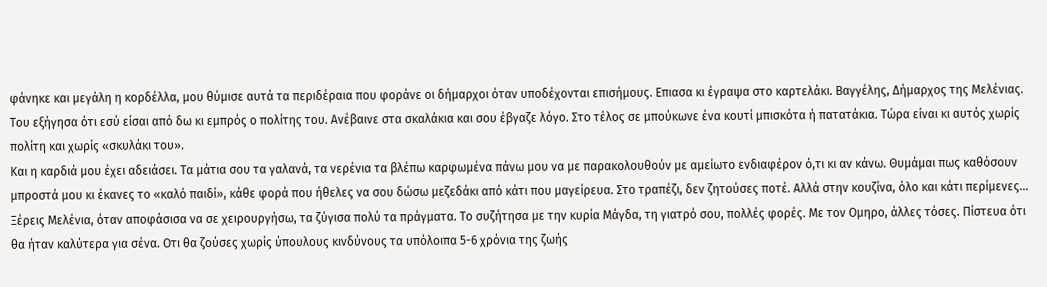φάνηκε και μεγάλη η κορδέλλα, μου θύμισε αυτά τα περιδέραια που φοράνε οι δήμαρχοι όταν υποδέχονται επισήμους. Επιασα κι έγραψα στο καρτελάκι. Βαγγέλης, Δήμαρχος της Μελένιας. Του εξήγησα ότι εσύ είσαι από δω κι εμπρός ο πολίτης του. Ανέβαινε στα σκαλάκια και σου έβγαζε λόγο. Στο τέλος σε μπούκωνε ένα κουτί μπισκότα ή πατατάκια. Τώρα είναι κι αυτός χωρίς πολίτη και χωρίς «σκυλάκι του».
Και η καρδιά μου έχει αδειάσει. Τα μάτια σου τα γαλανά, τα νερένια τα βλέπω καρφωμένα πάνω μου να με παρακολουθούν με αμείωτο ενδιαφέρον ό,τι κι αν κάνω. Θυμάμαι πως καθόσουν μπροστά μου κι έκανες το «καλό παιδί», κάθε φορά που ήθελες να σου δώσω μεζεδάκι από κάτι που μαγείρευα. Στο τραπέζι, δεν ζητούσες ποτέ. Αλλά στην κουζίνα, όλο και κάτι περίμενες…
Ξέρεις Μελένια, όταν αποφάσισα να σε χειρουργήσω, τα ζύγισα πολύ τα πράγματα. Το συζήτησα με την κυρία Μάγδα, τη γιατρό σου, πολλές φορές. Με τον Ομηρο, άλλες τόσες. Πίστευα ότι θα ήταν καλύτερα για σένα. Οτι θα ζούσες χωρίς ύπουλους κινδύνους τα υπόλοιπα 5-6 χρόνια της ζωής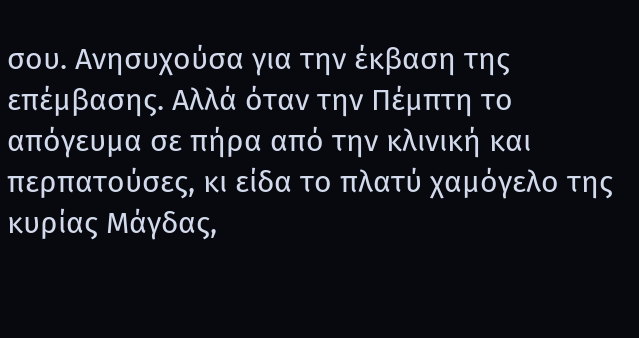σου. Ανησυχούσα για την έκβαση της επέμβασης. Αλλά όταν την Πέμπτη το απόγευμα σε πήρα από την κλινική και περπατούσες, κι είδα το πλατύ χαμόγελο της κυρίας Μάγδας,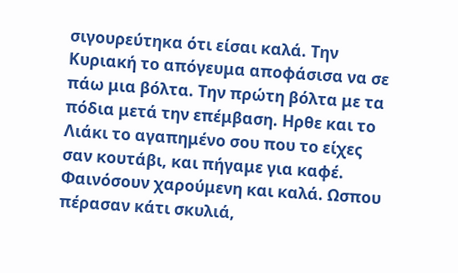σιγουρεύτηκα ότι είσαι καλά. Την Κυριακή το απόγευμα αποφάσισα να σε πάω μια βόλτα. Την πρώτη βόλτα με τα πόδια μετά την επέμβαση. Ηρθε και το Λιάκι το αγαπημένο σου που το είχες σαν κουτάβι, και πήγαμε για καφέ. Φαινόσουν χαρούμενη και καλά. Ωσπου πέρασαν κάτι σκυλιά,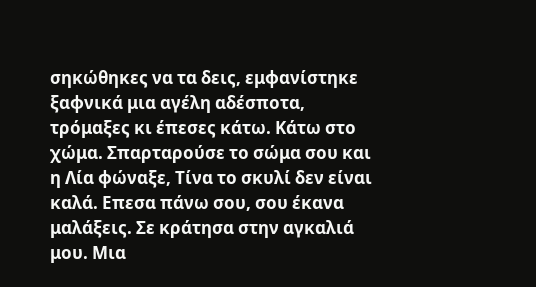σηκώθηκες να τα δεις, εμφανίστηκε ξαφνικά μια αγέλη αδέσποτα, τρόμαξες κι έπεσες κάτω. Κάτω στο χώμα. Σπαρταρούσε το σώμα σου και η Λία φώναξε, Τίνα το σκυλί δεν είναι καλά. Επεσα πάνω σου, σου έκανα μαλάξεις. Σε κράτησα στην αγκαλιά μου. Μια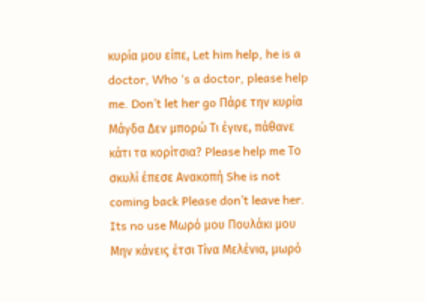κυρία μου είπε, Let him help, he is a doctor, Who ‘s a doctor, please help me. Don’t let her go Πάρε την κυρία Μάγδα Δεν μπορώ Τι έγινε, πάθανε κάτι τα κορίτσια? Please help me Το σκυλί έπεσε Ανακοπή She is not coming back Please don’t leave her. Its no use Μωρό μου Πουλάκι μου Μην κάνεις έτσι Τίνα Μελένια, μωρό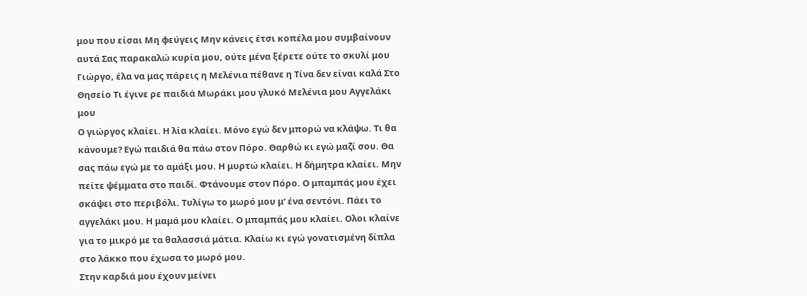μου που είσαι Μη φεύγεις Μην κάνεις έτσι κοπέλα μου συμβαίνουν αυτά Σας παρακαλώ κυρία μου, ούτε μένα ξέρετε ούτε το σκυλί μου Γιώργο, έλα να μας πάρεις η Μελένια πέθανε η Τίνα δεν είναι καλά Στο Θησείο Τι έγινε ρε παιδιά Μωράκι μου γλυκό Μελένια μου Αγγελάκι μου
Ο γιώργος κλαίει. Η λία κλαίει. Μόνο εγώ δεν μπορώ να κλάψω. Τι θα κάνουμε? Εγώ παιδιά θα πάω στον Πόρο. Θαρθώ κι εγώ μαζί σου. Θα σας πάω εγώ με το αμάξι μου. Η μυρτώ κλαίει. Η δήμητρα κλαίει. Μην πείτε ψέμματα στο παιδί. Φτάνουμε στον Πόρο. Ο μπαμπάς μου έχει σκάψει στο περιβόλι. Τυλίγω το μωρό μου μ’ ένα σεντόνι. Πάει το αγγελάκι μου. Η μαμά μου κλαίει. Ο μπαμπάς μου κλαίει. Ολοι κλαίνε για το μικρό με τα θαλασσιά μάτια. Κλαίω κι εγώ γονατισμένη δίπλα στο λάκκο που έχωσα το μωρό μου.
Στην καρδιά μου έχουν μείνει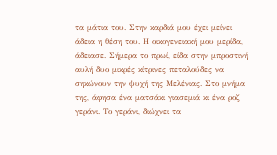τα μάτια του. Στην καρδιά μου έχει μείνει άδεια η θέση του. Η οικογενειακή μου μερίδα, άδειασε. Σήμερα το πρωί, είδα στην μπροστινή αυλή δυο μικρές κίτρινες πεταλούδες να σηκώνουν την ψυχή της Μελένιας. Στο μνήμα της, άφησα ένα ματσάκι γιασεμιά κι ένα ροζ γεράνι. Το γεράνι, διώχνει τα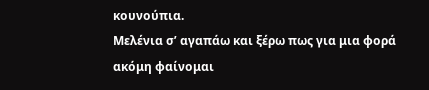κουνούπια.
Μελένια σ’ αγαπάω και ξέρω πως για μια φορά ακόμη φαίνομαι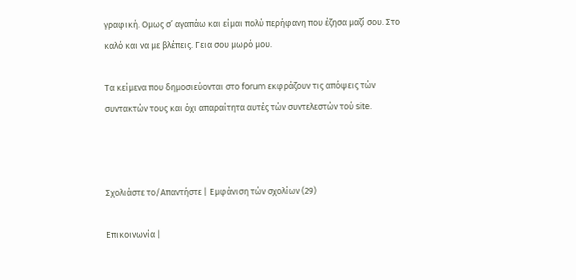γραφική. Ομως σ’ αγαπάω και είμαι πολύ περήφανη που έζησα μαζί σου. Στο καλό και να με βλέπεις. Γεια σου μωρό μου.

Τα κείμενα που δημοσιεύονται στο forum εκφράζουν τις απόψεις τών συντακτών τους και όχι απαραίτητα αυτές τών συντελεστών τού site.



Σχολιάστε το/Απαντήστε | Εμφάνιση τών σχολίων (29)

Επικοινωνία |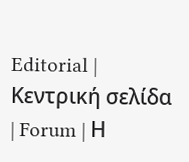Editorial | Κεντρική σελίδα | Forum | Η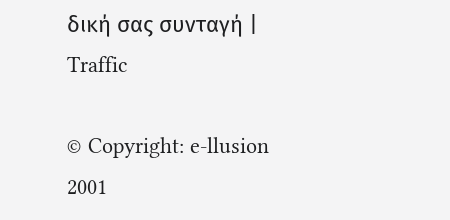δική σας συνταγή | Traffic

© Copyright: e-llusion 2001